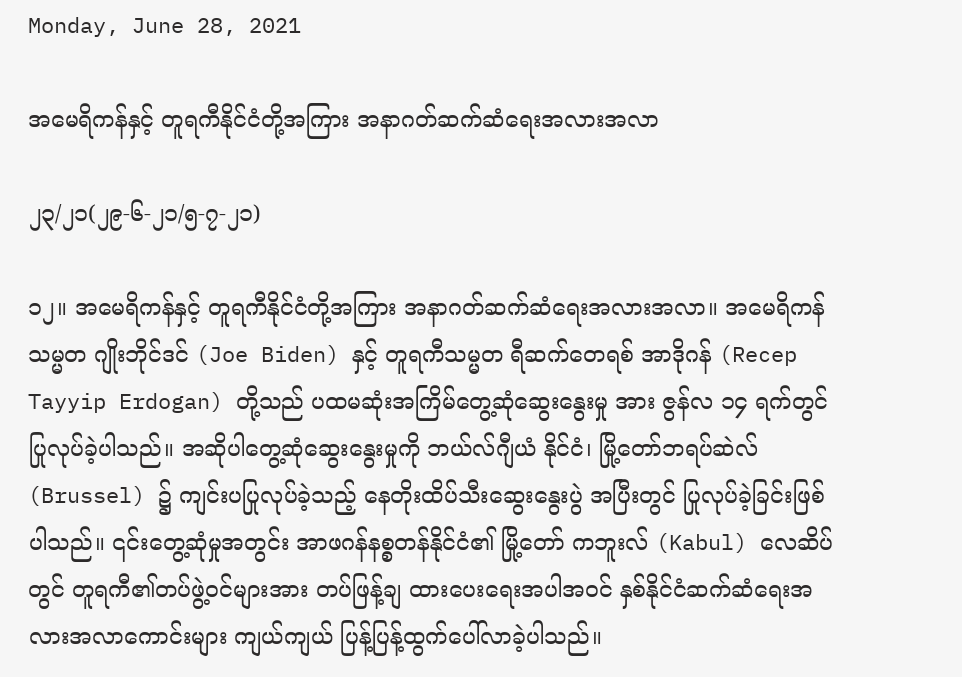Monday, June 28, 2021

အမေရိကန်နှင့် တူရကီနိုင်ငံတို့အကြား အနာဂတ်ဆက်ဆံရေးအလားအလာ

၂၃/၂၁(၂၉-၆-၂၁/၅-၇-၂၁)

၁၂။ အမေရိကန်နှင့် တူရကီနိုင်ငံတို့အကြား အနာဂတ်ဆက်ဆံရေးအလားအလာ။ အမေရိကန်သမ္မတ ဂျိုးဘိုင်ဒင် (Joe Biden) နှင့် တူရကီသမ္မတ ရီဆက်တေရစ် အာဒိုဂန် (Recep Tayyip Erdogan) တို့သည် ပထမဆုံးအကြိမ်တွေ့ဆုံဆွေးနွေးမှု အား ဇွန်လ ၁၄ ရက်တွင် ပြုလုပ်ခဲ့ပါသည်။ အဆိုပါတွေ့ဆုံဆွေးနွေးမှုကို ဘယ်လ်ဂျီယံ နိုင်ငံ၊ မြို့တော်ဘရပ်ဆဲလ် (Brussel) ၌ ကျင်းပပြုလုပ်ခဲ့သည့် နေတိုးထိပ်သီးဆွေးနွေးပွဲ အပြီးတွင် ပြုလုပ်ခဲ့ခြင်းဖြစ်ပါသည်။ ၎င်းတွေ့ဆုံမှုအတွင်း အာဖဂန်နစ္စတန်နိုင်ငံ၏ မြို့တော် ကဘူးလ် (Kabul) လေဆိပ်တွင် တူရကီ၏တပ်ဖွဲ့ဝင်များအား တပ်ဖြန့်ချ ထားပေးရေးအပါအဝင် နှစ်နိုင်ငံဆက်ဆံရေးအလားအလာကောင်းများ ကျယ်ကျယ် ပြန့်ပြန့်ထွက်ပေါ်လာခဲ့ပါသည်။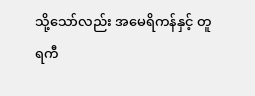သို့သော်လည်း အမေရိကန်နှင့် တူရကီ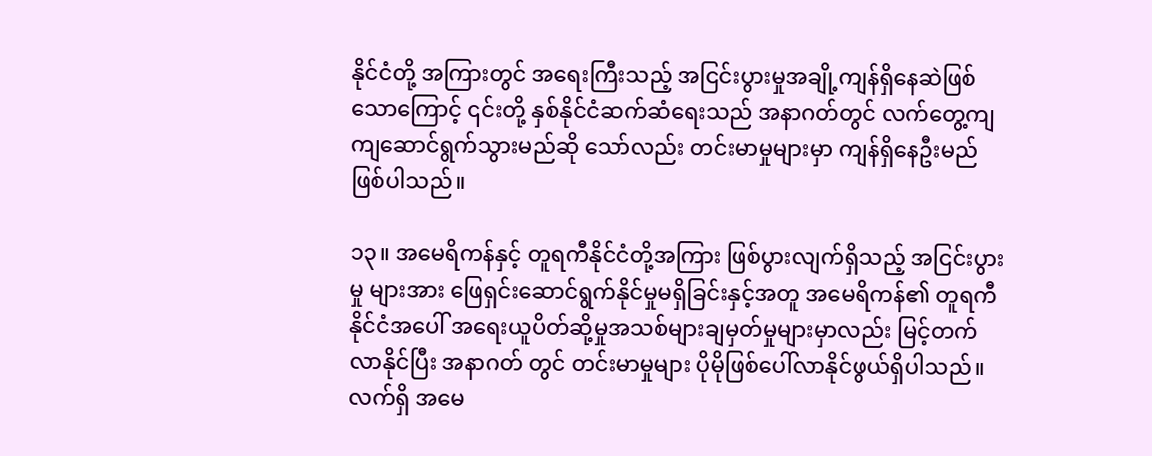နိုင်ငံတို့ အကြားတွင် အရေးကြီးသည့် အငြင်းပွားမှုအချို့ကျန်ရှိနေဆဲဖြစ်သောကြောင့် ၎င်းတို့ နှစ်နိုင်ငံဆက်ဆံရေးသည် အနာဂတ်တွင် လက်တွေ့ကျကျဆောင်ရွက်သွားမည်ဆို သော်လည်း တင်းမာမှုများမှာ ကျန်ရှိနေဦးမည်ဖြစ်ပါသည်။

၁၃။ အမေရိကန်နှင့် တူရကီနိုင်ငံတို့အကြား ဖြစ်ပွားလျက်ရှိသည့် အငြင်းပွားမှု များအား ဖြေရှင်းဆောင်ရွက်နိုင်မှုမရှိခြင်းနှင့်အတူ အမေရိကန်၏ တူရကီနိုင်ငံအပေါ် အရေးယူပိတ်ဆို့မှုအသစ်များချမှတ်မှုများမှာလည်း မြင့်တက်လာနိုင်ပြီး အနာဂတ် တွင် တင်းမာမှုများ ပိုမိုဖြစ်ပေါ်လာနိုင်ဖွယ်ရှိပါသည်။ လက်ရှိ အမေ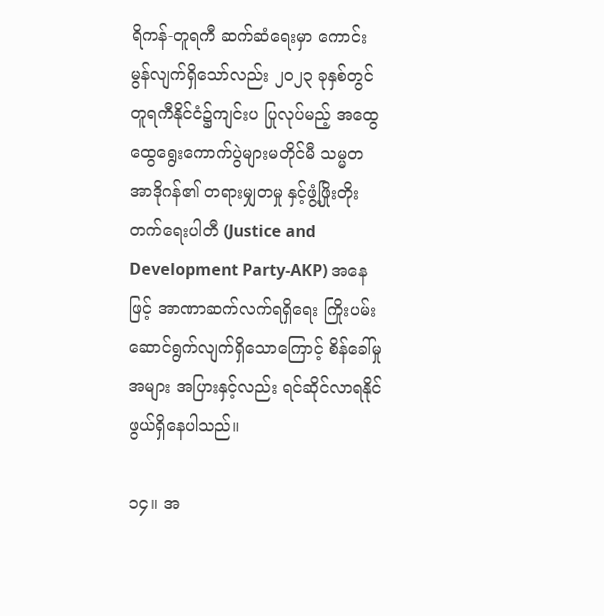ရိကန်-တူရကီ ဆက်ဆံရေးမှာ ကောင်းမွန်လျက်ရှိသော်လည်း ၂၀၂၃ ခုနှစ်တွင် တူရကီနိုင်ငံ၌ကျင်းပ ပြုလုပ်မည့် အထွေထွေရွေးကောက်ပွဲများမတိုင်မီ သမ္မတ အာဒိုဂန်၏ တရားမျှတမှု နှင့်ဖွံ့ဖြိုးတိုးတက်ရေးပါတီ (Justice and Development Party-AKP) အနေဖြင့် အာဏာဆက်လက်ရရှိရေး ကြိုးပမ်းဆောင်ရွက်လျက်ရှိသောကြောင့် စိန်ခေါ်မှုအများ အပြားနှင့်လည်း ရင်ဆိုင်လာရနိုင်ဖွယ်ရှိနေပါသည်။

၁၄။ အ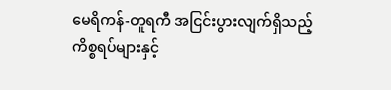မေရိကန်-တူရကီ အငြင်းပွားလျက်ရှိသည့် ကိစ္စရပ်များနှင့်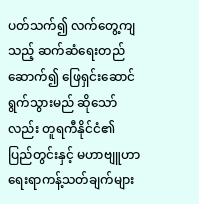ပတ်သက်၍ လက်တွေ့ကျသည့် ဆက်ဆံရေးတည်ဆောက်၍ ဖြေရှင်းဆောင်ရွက်သွားမည် ဆိုသော်လည်း တူရကီနိုင်ငံ၏ ပြည်တွင်းနှင့် မဟာဗျူဟာရေးရာကန့်သတ်ချက်များ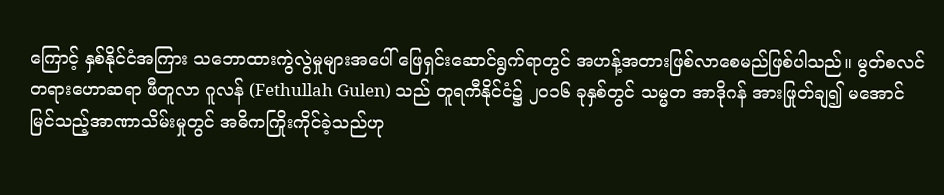ကြောင့် နှစ်နိုင်ငံအကြား သဘောထားကွဲလွဲမှုများအပေါ် ဖြေရှင်းဆောင်ရွက်ရာတွင် အဟန့်အတားဖြစ်လာစေမည်ဖြစ်ပါသည်။ မွတ်စလင်တရားဟောဆရာ ဖီတူလာ ဂူလန် (Fethullah Gulen) သည် တူရကီနိုင်ငံ၌ ၂၀၁၆ ခုနှစ်တွင် သမ္မတ အာဒိုဂန် အားဖြုတ်ချ၍ မအောင်မြင်သည့်အာဏာသိမ်းမှုတွင် အဓိကကြိုးကိုင်ခဲ့သည်ဟု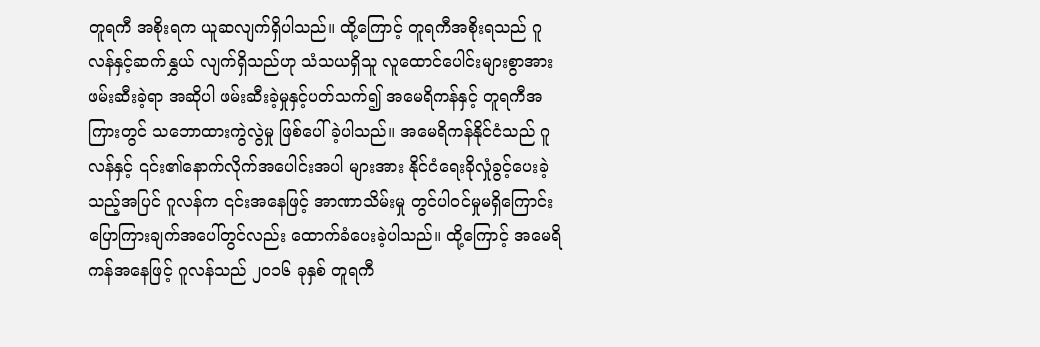တူရကီ အစိုးရက ယူဆလျက်ရှိပါသည်။ ထို့ကြောင့် တူရကီအစိုးရသည် ဂူလန်နှင့်ဆက်နွှယ် လျက်ရှိသည်ဟု သံသယရှိသူ လူထောင်ပေါင်းများစွာအား ဖမ်းဆီးခဲ့ရာ အဆိုပါ ဖမ်းဆီးခဲ့မှုနှင့်ပတ်သက်၍ အမေရိကန်နှင့် တူရကီအကြားတွင် သဘောထားကွဲလွဲမှု ဖြစ်ပေါ်ခဲ့ပါသည်။ အမေရိကန်နိုင်ငံသည် ဂူလန်နှင့် ၎င်း၏နောက်လိုက်အပေါင်းအပါ များအား နိုင်ငံရေးခိုလှုံခွင့်ပေးခဲ့သည့်အပြင် ဂူလန်က ၎င်းအနေဖြင့် အာဏာသိမ်းမှု တွင်ပါဝင်မှုမရှိကြောင်း ပြောကြားချက်အပေါ်တွင်လည်း ထောက်ခံပေးခဲ့ပါသည်။ ထို့ကြောင့် အမေရိကန်အနေဖြင့် ဂူလန်သည် ၂၀၁၆ ခုနှစ် တူရကီ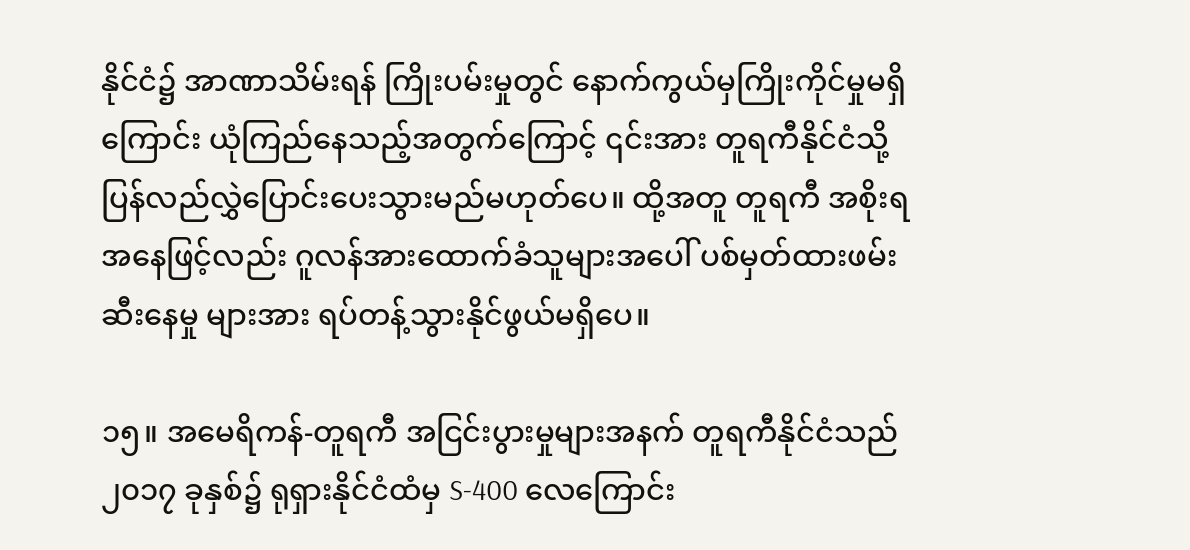နိုင်ငံ၌ အာဏာသိမ်းရန် ကြိုးပမ်းမှုတွင် နောက်ကွယ်မှကြိုးကိုင်မှုမရှိကြောင်း ယုံကြည်နေသည့်အတွက်ကြောင့် ၎င်းအား တူရကီနိုင်ငံသို့ ပြန်လည်လွှဲပြောင်းပေးသွားမည်မဟုတ်ပေ။ ထို့အတူ တူရကီ အစိုးရအနေဖြင့်လည်း ဂူလန်အားထောက်ခံသူများအပေါ် ပစ်မှတ်ထားဖမ်းဆီးနေမှု များအား ရပ်တန့်သွားနိုင်ဖွယ်မရှိပေ။

၁၅။ အမေရိကန်-တူရကီ အငြင်းပွားမှုများအနက် တူရကီနိုင်ငံသည် ၂၀၁၇ ခုနှစ်၌ ရုရှားနိုင်ငံထံမှ S-400 လေကြောင်း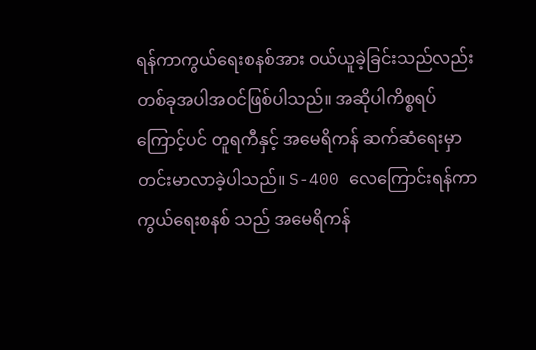ရန်ကာကွယ်ရေးစနစ်အား ဝယ်ယူခဲ့ခြင်းသည်လည်း တစ်ခုအပါအဝင်ဖြစ်ပါသည်။ အဆိုပါကိစ္စရပ်ကြောင့်ပင် တူရကီနှင့် အမေရိကန် ဆက်ဆံရေးမှာ တင်းမာလာခဲ့ပါသည်။ S-400 လေကြောင်းရန်ကာကွယ်ရေးစနစ် သည် အမေရိကန်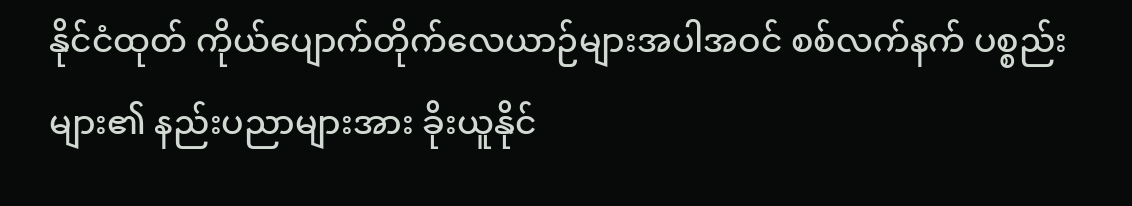နိုင်ငံထုတ် ကိုယ်ပျောက်တိုက်လေယာဉ်များအပါအဝင် စစ်လက်နက် ပစ္စည်းများ၏ နည်းပညာများအား ခိုးယူနိုင်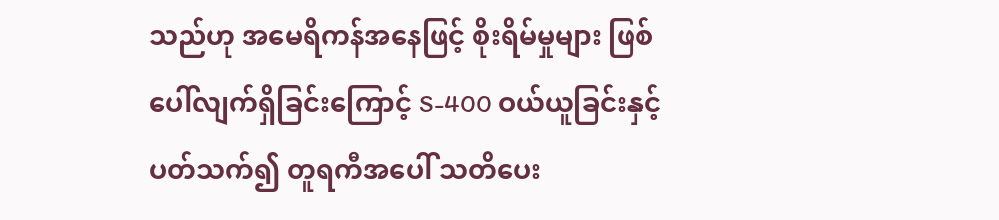သည်ဟု အမေရိကန်အနေဖြင့် စိုးရိမ်မှုများ ဖြစ်ပေါ်လျက်ရှိခြင်းကြောင့် S-400 ဝယ်ယူခြင်းနှင့်ပတ်သက်၍ တူရကီအပေါ် သတိပေး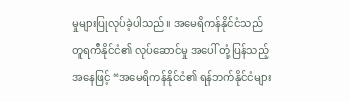မှုများပြုလုပ်ခဲ့ပါသည်။ အမေရိကန်နိုင်ငံသည် တူရကီနိုင်ငံ၏ လုပ်ဆောင်မှု အပေါ် တုံ့ပြန်သည့်အနေဖြင့် “အမေရိကန်နိုင်ငံ၏ ရန်ဘက်နိုင်ငံများ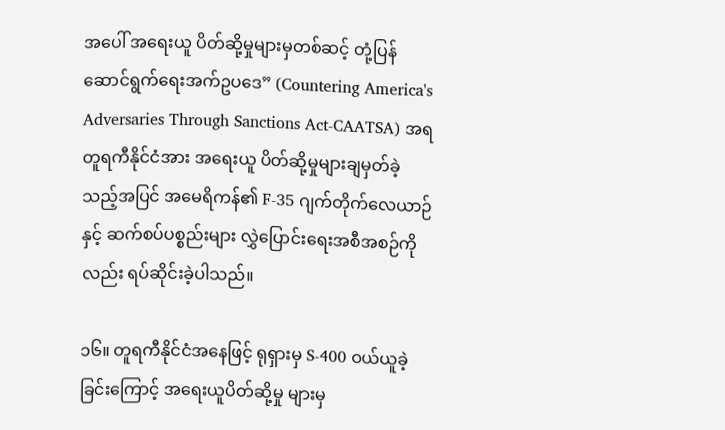အပေါ် အရေးယူ ပိတ်ဆို့မှုများမှတစ်ဆင့် တုံ့ပြန်ဆောင်ရွက်ရေးအက်ဥပဒေ” (Countering America's Adversaries Through Sanctions Act-CAATSA) အရ တူရကီနိုင်ငံအား အရေးယူ ပိတ်ဆို့မှုများချမှတ်ခဲ့သည့်အပြင် အမေရိကန်၏ F-35 ဂျက်တိုက်လေယာဉ်နှင့် ဆက်စပ်ပစ္စည်းများ လွှဲပြောင်းရေးအစီအစဉ်ကိုလည်း ရပ်ဆိုင်းခဲ့ပါသည်။

၁၆။ တူရကီနိုင်ငံအနေဖြင့် ရုရှားမှ S-400 ဝယ်ယူခဲ့ခြင်းကြောင့် အရေးယူပိတ်ဆို့မှု များမှ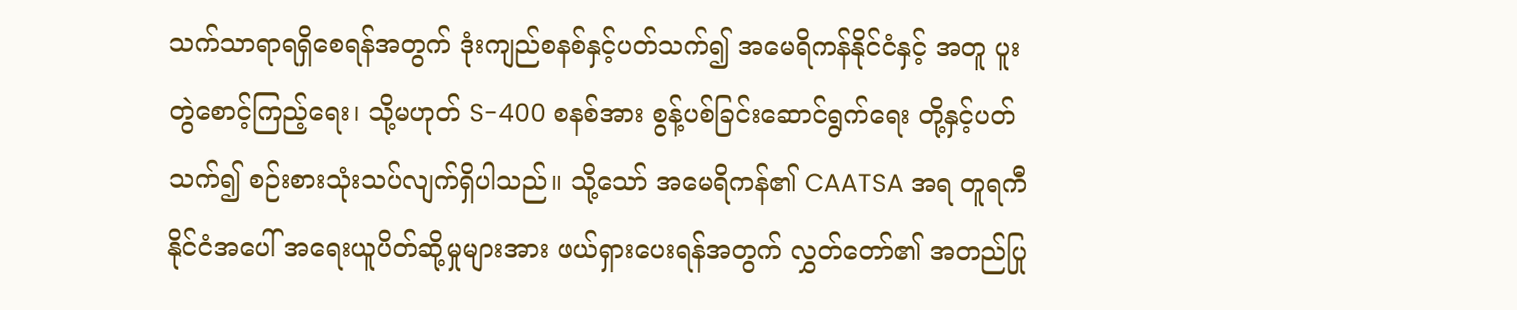သက်သာရာရရှိစေရန်အတွက် ဒုံးကျည်စနစ်နှင့်ပတ်သက်၍ အမေရိကန်နိုင်ငံနှင့် အတူ ပူးတွဲစောင့်ကြည့်ရေး၊ သို့မဟုတ် S-400 စနစ်အား စွန့်ပစ်ခြင်းဆောင်ရွက်ရေး တို့နှင့်ပတ်သက်၍ စဉ်းစားသုံးသပ်လျက်ရှိပါသည်။ သို့သော် အမေရိကန်၏ CAATSA အရ တူရကီနိုင်ငံအပေါ် အရေးယူပိတ်ဆို့မှုများအား ဖယ်ရှားပေးရန်အတွက် လွှတ်တော်၏ အတည်ပြု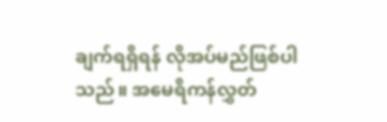ချက်ရရှိရန် လိုအပ်မည်ဖြစ်ပါသည်။ အမေရိကန်လွှတ်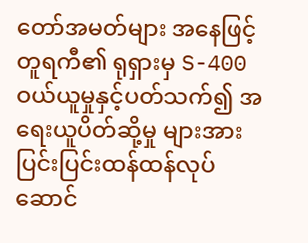တော်အမတ်များ အနေဖြင့် တူရကီ၏ ရုရှားမှ S-400 ဝယ်ယူမှုနှင့်ပတ်သက်၍ အရေးယူပိတ်ဆို့မှု များအား ပြင်းပြင်းထန်ထန်လုပ်ဆောင်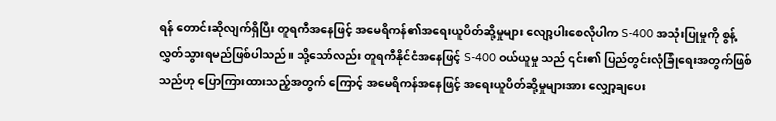ရန် တောင်းဆိုလျက်ရှိပြီး တူရကီအနေဖြင့် အမေရိကန်၏အရေးယူပိတ်ဆို့မှုများ လျော့ပါးစေလိုပါက S-400 အသုံးပြုမှုကို စွန့်လွှတ်သွားရမည်ဖြစ်ပါသည်။ သို့သော်လည်း တူရကီနိုင်ငံအနေဖြင့် S-400 ဝယ်ယူမှု သည် ၎င်း၏ ပြည်တွင်းလုံခြုံရေးအတွက်ဖြစ်သည်ဟု ပြောကြားထားသည့်အတွက် ကြောင့် အမေရိကန်အနေဖြင့် အရေးယူပိတ်ဆို့မှုများအား လျှော့ချပေး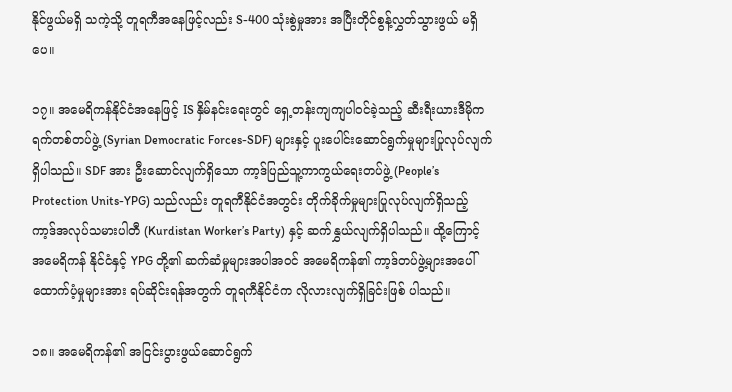နိုင်ဖွယ်မရှိ သကဲ့သို့ တူရကီအနေဖြင့်လည်း S-400 သုံးစွဲမှုအား အပြီးတိုင်စွန့်လွှတ်သွားဖွယ် မရှိပေ။

၁၇။ အမေရိကန်နိုင်ငံအနေဖြင့် IS နှိမ်နင်းရေးတွင် ရှေ့တန်းကျကျပါဝင်ခဲ့သည့် ဆီးရီးယားဒီမိုကရက်တစ်တပ်ဖွဲ့ (Syrian Democratic Forces-SDF) များနှင့် ပူးပေါင်းဆောင်ရွက်မှုများပြုလုပ်လျက်ရှိပါသည်။ SDF အား ဦးဆောင်လျက်ရှိသော ကာ့ဒ်ပြည်သူ့ကာကွယ်ရေးတပ်ဖွဲ့ (People’s Protection Units-YPG) သည်လည်း တူရကီနိုင်ငံအတွင်း တိုက်ခိုက်မှုများပြုလုပ်လျက်ရှိသည့် ကာ့ဒ်အလုပ်သမားပါတီ (Kurdistan Worker’s Party) နှင့် ဆက်နွှယ်လျက်ရှိပါသည်။ ထို့ကြောင့် အမေရိကန် နိုင်ငံနှင့် YPG တို့၏ ဆက်ဆံမှုများအပါအဝင် အမေရိကန်၏ ကာ့ဒ်တပ်ဖွဲ့များအပေါ် ထောက်ပံ့မှုများအား ရပ်ဆိုင်းရန်အတွက် တူရကီနိုင်ငံက လိုလားလျက်ရှိခြင်းဖြစ် ပါသည်။

၁၈။ အမေရိကန်၏ အငြင်းပွားဖွယ်ဆောင်ရွက်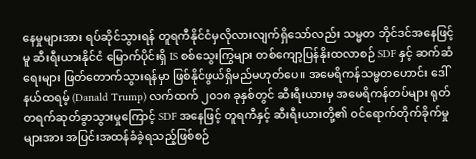နေမှုများအား ရပ်ဆိုင်သွားရန် တူရကီနိုင်ငံမှလိုလားလျက်ရှိသော်လည်း သမ္မတ ဘိုင်ဒင်အနေဖြင့်မူ ဆီးရီးယားနိုင်ငံ မြောက်ပိုင်းရှိ IS စစ်သွေးကြွများ တစ်ကျော့ပြန်နိုးထလာစဉ် SDF နှင့် ဆက်ဆံရေးများ ဖြတ်တောက်သွားရန်မှာ ဖြစ်နိုင်ဖွယ်ရှိမည်မဟုတ်ပေ။ အမေရိကန်သမ္မတဟောင်း ဒေါ်နယ်ထရမ့် (Danald Trump) လက်ထက် ၂၀၁၈ ခုနှစ်တွင် ဆီးရီးယားမှ အမေရိကန်တပ်များ ရုတ်တရက်ဆုတ်ခွာသွားမှုကြောင့် SDF အနေဖြင့် တူရကီနှင့် ဆီးရီးယားတို့၏ ဝင်ရောက်တိုက်ခိုက်မှုများအား အပြင်းအထန်ခံခဲ့ရသည့်ဖြစ်စဉ်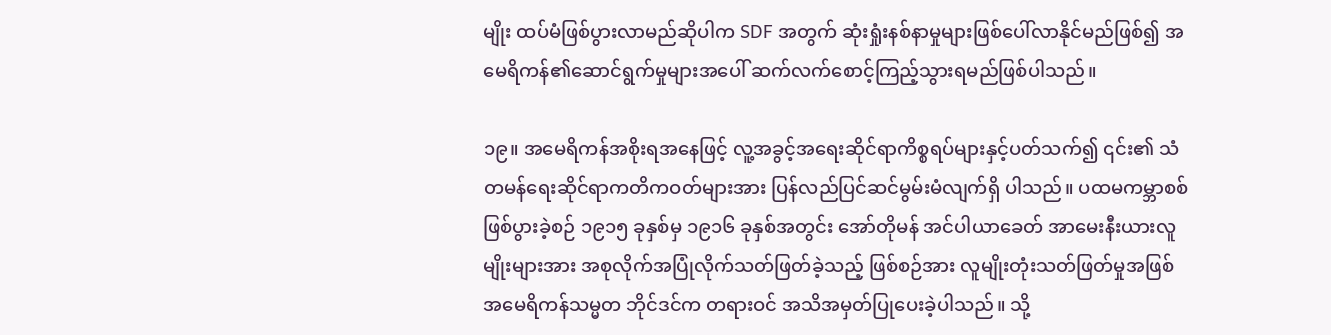မျိုး ထပ်မံဖြစ်ပွားလာမည်ဆိုပါက SDF အတွက် ဆုံးရှုံးနစ်နာမှုများဖြစ်ပေါ်လာနိုင်မည်ဖြစ်၍ အမေရိကန်၏ဆောင်ရွက်မှုများအပေါ် ဆက်လက်စောင့်ကြည့်သွားရမည်ဖြစ်ပါသည်။

၁၉။ အမေရိကန်အစိုးရအနေဖြင့် လူ့အခွင့်အရေးဆိုင်ရာကိစ္စရပ်များနှင့်ပတ်သက်၍ ၎င်း၏ သံတမန်ရေးဆိုင်ရာကတိကဝတ်များအား ပြန်လည်ပြင်ဆင်မွမ်းမံလျက်ရှိ ပါသည်။ ပထမကမ္ဘာစစ်ဖြစ်ပွားခဲ့စဉ် ၁၉၁၅ ခုနှစ်မှ ၁၉၁၆ ခုနှစ်အတွင်း အော်တိုမန် အင်ပါယာခေတ် အာမေးနီးယားလူမျိုးများအား အစုလိုက်အပြုံလိုက်သတ်ဖြတ်ခဲ့သည့် ဖြစ်စဉ်အား လူမျိုးတုံးသတ်ဖြတ်မှုအဖြစ် အမေရိကန်သမ္မတ ဘိုင်ဒင်က တရားဝင် အသိအမှတ်ပြုပေးခဲ့ပါသည်။ သို့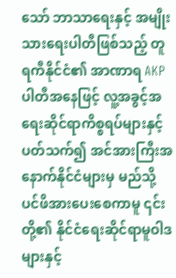သော် ဘာသာရေးနှင့် အမျိုးသားရေးပါတီဖြစ်သည့် တူရကီနိုင်ငံ၏ အာဏာရ AKP ပါတီအနေဖြင့် လူ့အခွင့်အရေးဆိုင်ရာကိစ္စရပ်များနှင့် ပတ်သက်၍ အင်အားကြီးအနောက်နိုင်ငံများမှ မည်သို့ပင်ဖိအားပေးစေကာမူ ၎င်းတို့၏ နိုင်ငံရေးဆိုင်ရာမူဝါဒများနှင့်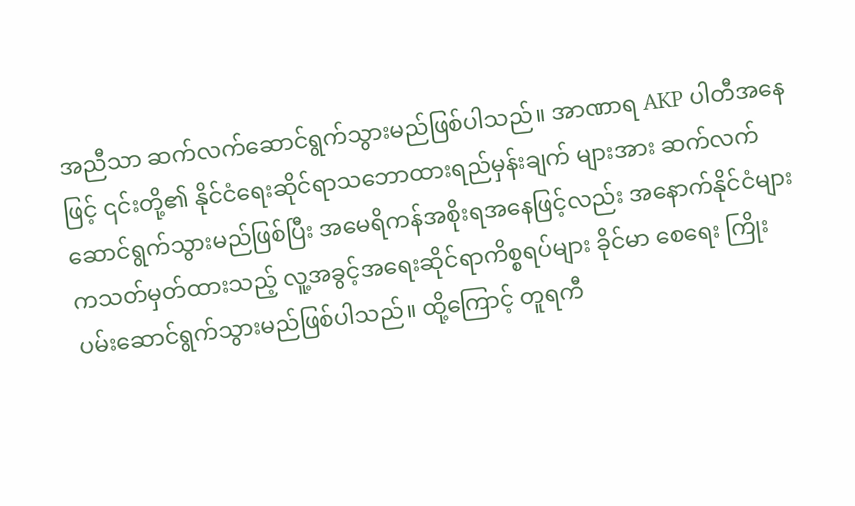အညီသာ ဆက်လက်ဆောင်ရွက်သွားမည်ဖြစ်ပါသည်။ အာဏာရ AKP ပါတီအနေဖြင့် ၎င်းတို့၏ နိုင်ငံရေးဆိုင်ရာသဘောထားရည်မှန်းချက် များအား ဆက်လက်ဆောင်ရွက်သွားမည်ဖြစ်ပြီး အမေရိကန်အစိုးရအနေဖြင့်လည်း အနောက်နိုင်ငံများကသတ်မှတ်ထားသည့် လူ့အခွင့်အရေးဆိုင်ရာကိစ္စရပ်များ ခိုင်မာ စေရေး ကြိုးပမ်းဆောင်ရွက်သွားမည်ဖြစ်ပါသည်။ ထို့ကြောင့် တူရကီ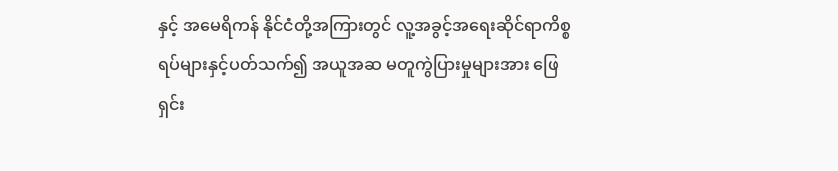နှင့် အမေရိကန် နိုင်ငံတို့အကြားတွင် လူ့အခွင့်အရေးဆိုင်ရာကိစ္စရပ်များနှင့်ပတ်သက်၍ အယူအဆ မတူကွဲပြားမှုများအား ဖြေရှင်း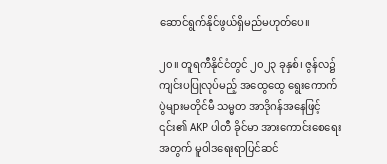ဆောင်ရွက်နိုင်ဖွယ်ရှိမည်မဟုတ်ပေ။

၂၀။ တူရကီနိုင်ငံတွင် ၂၀၂၃ ခုနှစ်၊ ဇွန်လ၌ ကျင်းပပြုလုပ်မည့် အထွေထွေ ရွေးကောက်ပွဲများမတိုင်မီ သမ္မတ အာဒိုဂန်အနေဖြင့် ၎င်း၏ AKP ပါတီ ခိုင်မာ အားကောင်းစေရေးအတွက် မူဝါဒရေးရာပြင်ဆင်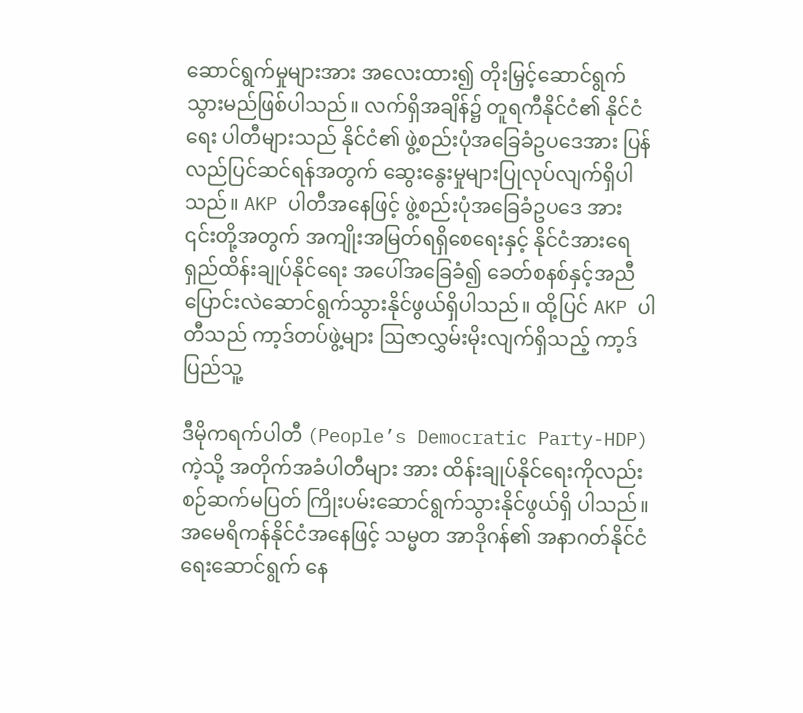ဆောင်ရွက်မှုများအား အလေးထား၍ တိုးမြှင့်ဆောင်ရွက်သွားမည်ဖြစ်ပါသည်။ လက်ရှိအချိန်၌ တူရကီနိုင်ငံ၏ နိုင်ငံရေး ပါတီများသည် နိုင်ငံ၏ ဖွဲ့စည်းပုံအခြေခံဥပဒေအား ပြန်လည်ပြင်ဆင်ရန်အတွက် ဆွေးနွေးမှုများပြုလုပ်လျက်ရှိပါသည်။ AKP ပါတီအနေဖြင့် ဖွဲ့စည်းပုံအခြေခံဥပဒေ အား ၎င်းတို့အတွက် အကျိုးအမြတ်ရရှိစေရေးနှင့် နိုင်ငံအားရေရှည်ထိန်းချုပ်နိုင်ရေး အပေါ်အခြေခံ၍ ခေတ်စနစ်နှင့်အညီ ပြောင်းလဲဆောင်ရွက်သွားနိုင်ဖွယ်ရှိပါသည်။ ထို့ပြင် AKP ပါတီသည် ကာ့ဒ်တပ်ဖွဲ့များ ဩဇာလွှမ်းမိုးလျက်ရှိသည့် ကာ့ဒ်ပြည်သူ့

ဒီမိုကရက်ပါတီ (People’s Democratic Party-HDP) ကဲ့သို့ အတိုက်အခံပါတီများ အား ထိန်းချုပ်နိုင်ရေးကိုလည်း စဉ်ဆက်မပြတ် ကြိုးပမ်းဆောင်ရွက်သွားနိုင်ဖွယ်ရှိ ပါသည်။ အမေရိကန်နိုင်ငံအနေဖြင့် သမ္မတ အာဒိုဂန်၏ အနာဂတ်နိုင်ငံရေးဆောင်ရွက် နေ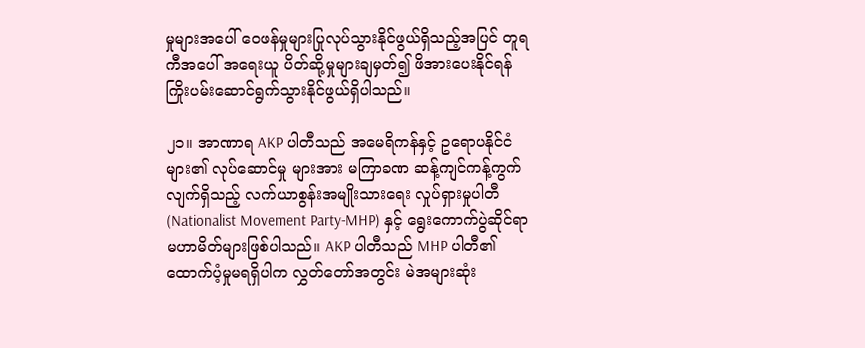မှုများအပေါ် ဝေဖန်မှုများပြုလုပ်သွားနိုင်ဖွယ်ရှိသည့်အပြင် တူရကီအပေါ် အရေးယူ ပိတ်ဆို့မှုများချမှတ်၍ ဖိအားပေးနိုင်ရန် ကြိုးပမ်းဆောင်ရွက်သွားနိုင်ဖွယ်ရှိပါသည်။

၂၁။ အာဏာရ AKP ပါတီသည် အမေရိကန်နှင့် ဥရောပနိုင်ငံများ၏ လုပ်ဆောင်မှု များအား မကြာခဏ ဆန့်ကျင်ကန့်ကွက်လျက်ရှိသည့် လက်ယာစွန်းအမျိုးသားရေး လှုပ်ရှားမှုပါတီ (Nationalist Movement Party-MHP) နှင့် ရွေးကောက်ပွဲဆိုင်ရာ မဟာမိတ်များဖြစ်ပါသည်။ AKP ပါတီသည် MHP ပါတီ၏ ထောက်ပံ့မှုမရရှိပါက လွှတ်တော်အတွင်း မဲအများဆုံး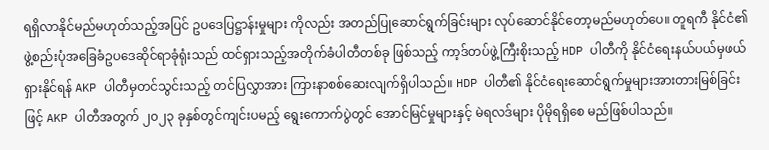ရရှိလာနိုင်မည်မဟုတ်သည့်အပြင် ဥပဒေပြဋ္ဌာန်းမှုများ ကိုလည်း အတည်ပြုဆောင်ရွက်ခြင်းများ လုပ်ဆောင်နိုင်တော့မည်မဟုတ်ပေ။ တူရကီ နိုင်ငံ၏ ဖွဲ့စည်းပုံအခြေခံဥပဒေဆိုင်ရာခုံရုံးသည် ထင်ရှားသည့်အတိုက်ခံပါတီတစ်ခု ဖြစ်သည့် ကာ့ဒ်တပ်ဖွဲ့ကြီးစိုးသည့် HDP ပါတီကို နိုင်ငံရေးနယ်ပယ်မှဖယ်ရှားနိုင်ရန် AKP ပါတီမှတင်သွင်းသည့် တင်ပြလွှာအား ကြားနာစစ်ဆေးလျက်ရှိပါသည်။ HDP ပါတီ၏ နိုင်ငံရေးဆောင်ရွက်မှုများအားတားမြစ်ခြင်းဖြင့် AKP ပါတီအတွက် ၂၀၂၃ ခုနှစ်တွင်ကျင်းပမည့် ရွေးကောက်ပွဲတွင် အောင်မြင်မှုများနှင့် မဲရလဒ်များ ပိုမိုရရှိစေ မည်ဖြစ်ပါသည်။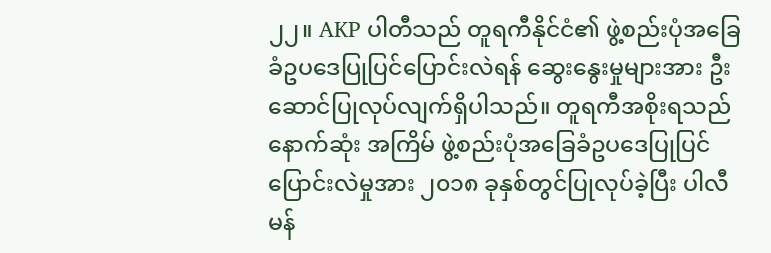၂၂။ AKP ပါတီသည် တူရကီနိုင်ငံ၏ ဖွဲ့စည်းပုံအခြေခံဥပဒေပြုပြင်ပြောင်းလဲရန် ဆွေးနွေးမှုများအား ဦးဆောင်ပြုလုပ်လျက်ရှိပါသည်။ တူရကီအစိုးရသည် နောက်ဆုံး အကြိမ် ဖွဲ့စည်းပုံအခြေခံဥပဒေပြုပြင်ပြောင်းလဲမှုအား ၂၀၁၈ ခုနှစ်တွင်ပြုလုပ်ခဲ့ပြီး ပါလီမန်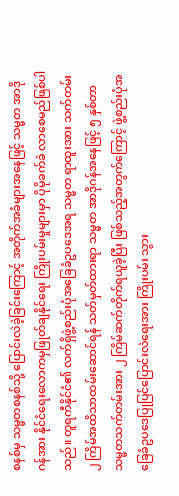စနစ်မှ သမ္မတစနစ်သို့ ပြောင်းလဲခဲ့ခြင်းကြောင့် အတိုက်အခံများအနေဖြင့် သမ္မတ အာဒိုဂန်အား နိုင်ငံရေးလောကမှဖြုတ်ချနိုင်ရေး ကြိုးပမ်းမှုများမှာ ပိုမိုခက်ခဲ လာစေမည်ဖြစ်ပါသည်။ တူရကီနိုင်ငံ၏ လက်ရှိဖွဲ့စည်းပုံအခြေခံဥပဒေအရ သမ္မတ ရာထူးအား သက်တမ်း ၂ ကြိမ်အထိသာထမ်းဆောင်ရန် သတ်မှတ်ထားရာ သမ္မတ အာဒိုဂန်အနေဖြင့် ၅ နှစ်တာ သမ္မတသက်တမ်းအား ၂ ကြိမ်ဆက်တိုက်ရယူခဲ့ပြီး ဖြစ်သည့်အတွက်ကြောင့် ဖွဲ့စည်းပုံအခြေခံဥပဒေပြုပြင်ပြောင်းလဲရေးအား ကြိုးပမ်း သွား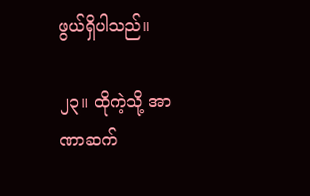ဖွယ်ရှိပါသည်။

၂၃။ ထိုကဲ့သို့ အာဏာဆက်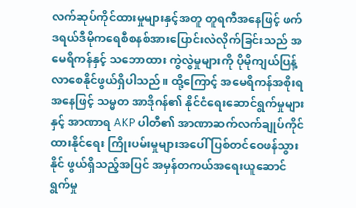လက်ဆုပ်ကိုင်ထားမှုများနှင့်အတူ တူရကီအနေဖြင့် ဖက်ဒရယ်ဒီမိုကရေစီစနစ်အားပြောင်းလဲလိုက်ခြင်းသည် အမေရိကန်နှင့် သဘောထား ကွဲလွဲမှုများကို ပိုမိုကျယ်ပြန့်လာစေနိုင်ဖွယ်ရှိပါသည်။ ထို့ကြောင့် အမေရိကန်အစိုးရ အနေဖြင့် သမ္မတ အာဒိုဂန်၏ နိုင်ငံရေးဆောင်ရွက်မှုများနှင့် အာဏာရ AKP ပါတီ၏ အာဏာဆက်လက်ချုပ်ကိုင်ထားနိုင်ရေး ကြိုးပမ်းမှုများအပေါ် ပြစ်တင်ဝေဖန်သွားနိုင် ဖွယ်ရှိသည့်အပြင် အမှန်တကယ်အရေးယူဆောင်ရွက်မှု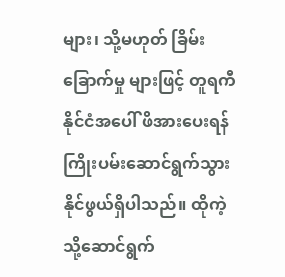များ၊ သို့မဟုတ် ခြိမ်းခြောက်မှု များဖြင့် တူရကီနိုင်ငံအပေါ် ဖိအားပေးရန် ကြိုးပမ်းဆောင်ရွက်သွားနိုင်ဖွယ်ရှိပါသည်။ ထိုကဲ့သို့ဆောင်ရွက်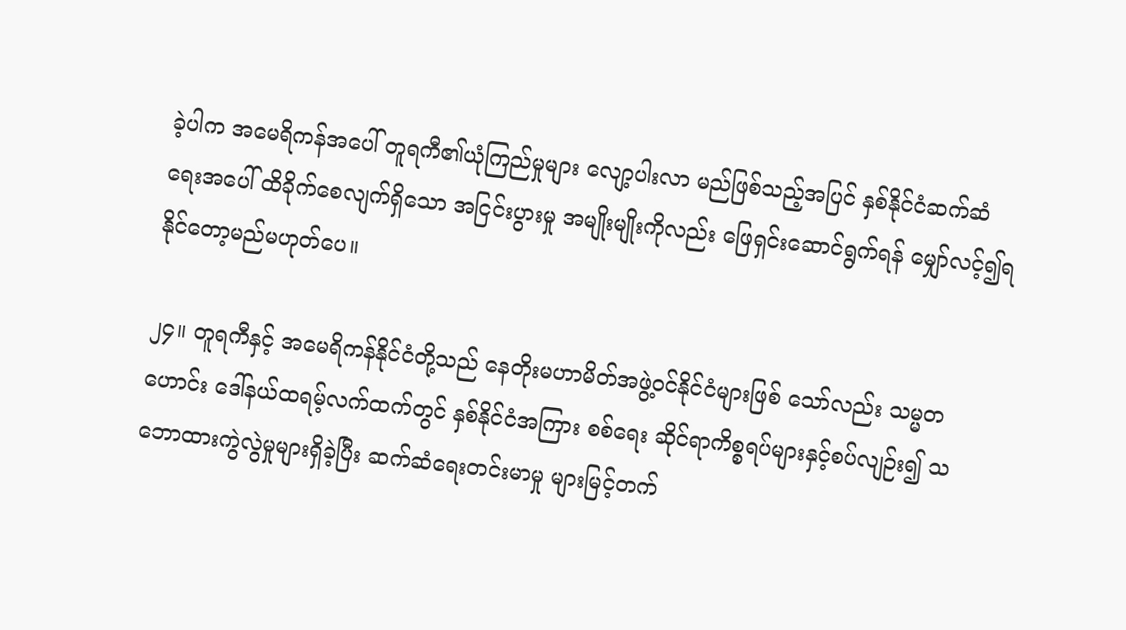ခဲ့ပါက အမေရိကန်အပေါ် တူရကီ၏ယုံကြည်မှုများ လျော့ပါးလာ မည်ဖြစ်သည့်အပြင် နှစ်နိုင်ငံဆက်ဆံရေးအပေါ် ထိခိုက်စေလျက်ရှိသော အငြင်းပွားမှု အမျိုးမျိုးကိုလည်း ဖြေရှင်းဆောင်ရွက်ရန် မျှော်လင့်၍ရနိုင်တော့မည်မဟုတ်ပေ။

၂၄။ တူရကီနှင့် အမေရိကန်နိုင်ငံတို့သည် နေတိုးမဟာမိတ်အဖွဲ့ဝင်နိုင်ငံများဖြစ် သော်လည်း သမ္မတဟောင်း ဒေါ်နယ်ထရမ့်လက်ထက်တွင် နှစ်နိုင်ငံအကြား စစ်ရေး ဆိုင်ရာကိစ္စရပ်များနှင့်စပ်လျဉ်း၍ သဘောထားကွဲလွဲမှုများရှိခဲ့ပြီး ဆက်ဆံရေးတင်းမာမှု များမြင့်တက်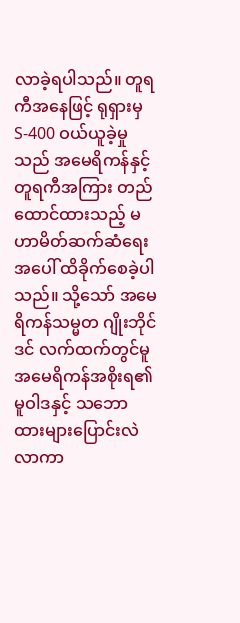လာခဲ့ရပါသည်။ တူရကီအနေဖြင့် ရုရှားမှ S-400 ဝယ်ယူခဲ့မှုသည် အမေရိကန်နှင့် တူရကီအကြား တည်ထောင်ထားသည့် မဟာမိတ်ဆက်ဆံရေးအပေါ် ထိခိုက်စေခဲ့ပါသည်။ သို့သော် အမေရိကန်သမ္မတ ဂျိုးဘိုင်ဒင် လက်ထက်တွင်မူ အမေရိကန်အစိုးရ၏မူဝါဒနှင့် သဘောထားများပြောင်းလဲလာကာ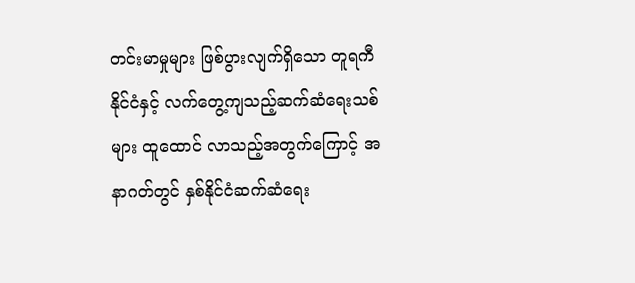တင်းမာမှုများ ဖြစ်ပွားလျက်ရှိသော တူရကီနိုင်ငံနှင့် လက်တွေ့ကျသည့်ဆက်ဆံရေးသစ်များ ထူထောင် လာသည့်အတွက်ကြောင့် အနာဂတ်တွင် နှစ်နိုင်ငံဆက်ဆံရေး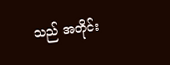သည် အတိုင်း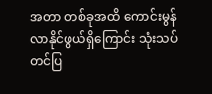အတာ တစ်ခုအထိ ကောင်းမွန်လာနိုင်ဖွယ်ရှိကြောင်း သုံးသပ်တင်ပြ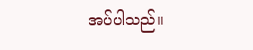အပ်ပါသည်။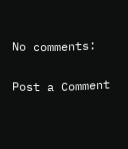No comments:

Post a Comment